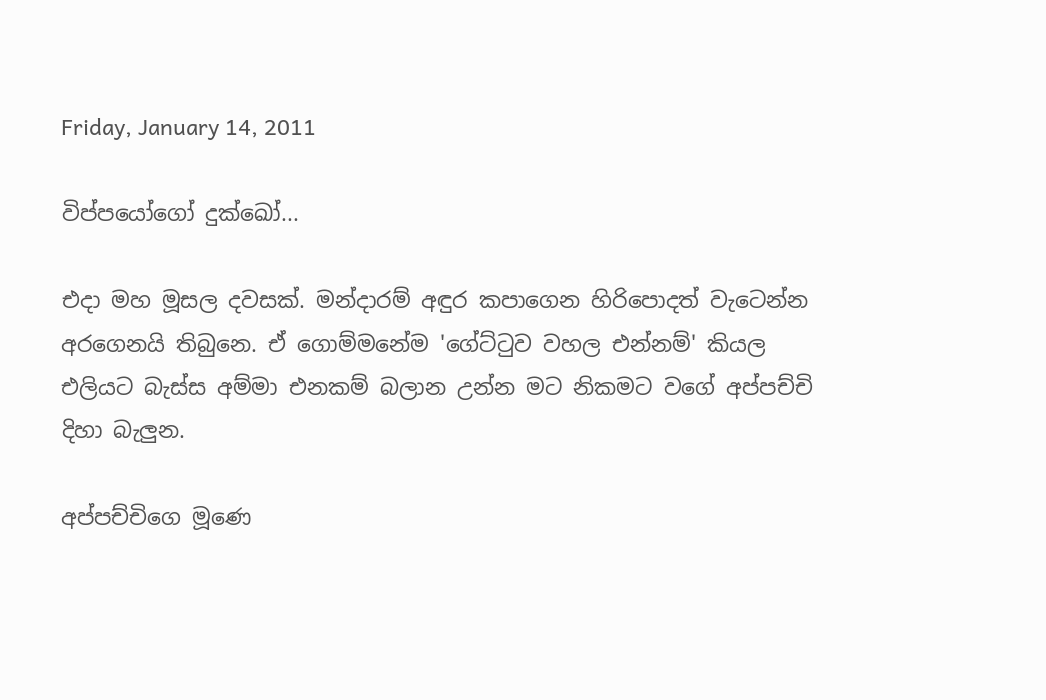Friday, January 14, 2011

විප්පයෝගෝ දුක්ඛෝ...

එදා මහ මූසල දවසක්. මන්දාරම් අඳුර කපාගෙන හිරිපොදත් වැටෙන්න අරගෙනයි තිබුනෙ. ඒ ගොම්මනේම 'ගේට්ටුව වහල එන්නම්' කියල එලියට බැස්ස අම්මා එනකම් බලාන උන්න මට නිකමට වගේ අප්පච්චි දිහා බැලුන.

අප්පච්චිගෙ මූණෙ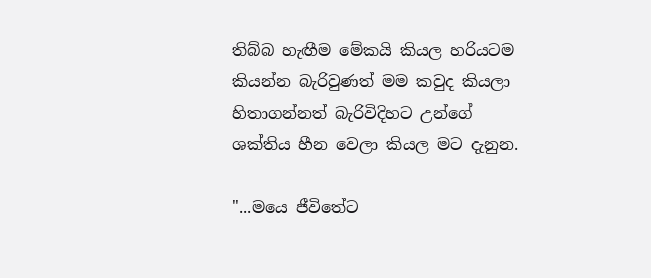තිබ්බ හැඟීම මේකයි කියල හරියටම කියන්න බැරිවුණත් මම කවුද කියලා හිතාගන්නත් බැරිවිදිහට උන්ගේ ශක්තිය හීන වෙලා කියල මට දැනුන.

"...මයෙ ජීවිතේට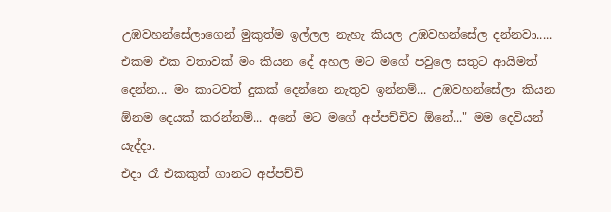උඹවහන්සේලාගෙන් මුකුත්ම ඉල්ලල නැහැ කියල උඹවහන්සේල දන්නවා..... එකම එක වතාවක් මං කියන දේ අහල මට මගේ පවුලෙ සතුට ආයිමත් දෙන්න... මං කාටවත් දුකක් දෙන්නෙ නැතුව ඉන්නම්... උඹවහන්සේලා කියන ඕනම දෙයක් කරන්නම්... අනේ මට මගේ අප්පච්චිව ඕනේ..." මම දෙවියන් යැද්දා.
එදා රෑ එකකුත් ගානට අප්පච්චි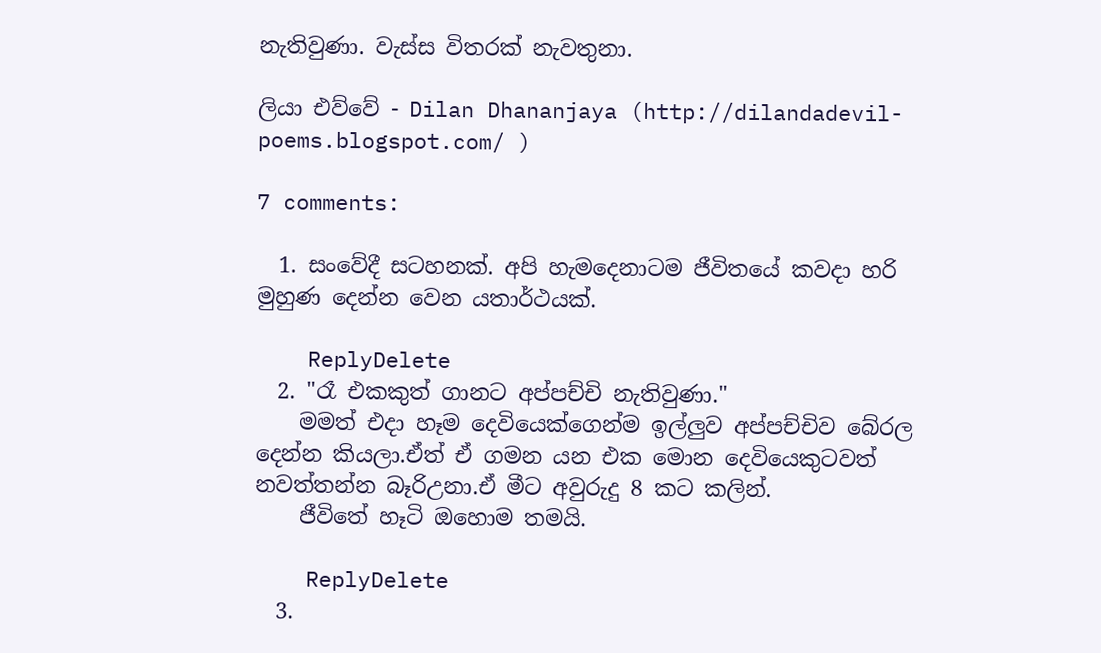නැතිවුණා. වැස්ස විතරක් නැවතුනා.

ලියා එව්වේ - Dilan Dhananjaya (http://dilandadevil-poems.blogspot.com/ )

7 comments:

  1. සංවේදී සටහනක්. අපි හැමදෙනාටම ජීවිතයේ කවදා හරි මුහුණ දෙන්න වෙන යතාර්ථයක්.

    ReplyDelete
  2. "රෑ එකකුත් ගානට අප්පච්චි නැතිවුණා."
    මමත් එදා හෑම දෙවියෙක්ගෙන්ම ඉල්ලුව අප්පච්චිව බේරල දෙන්න කියලා.ඒත් ඒ ගමන යන එක මොන දෙවියෙකුටවත් නවත්තන්න බෑරිඋනා.ඒ මීට අවුරුදු 8 කට කලින්.
    ජීවිතේ හෑටි ඔහොම තමයි.

    ReplyDelete
  3.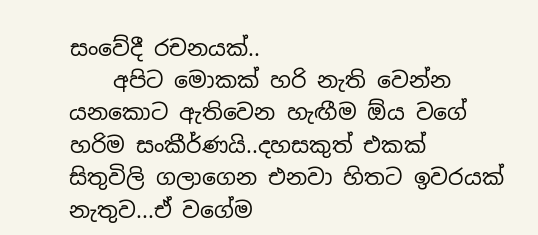සංවේදී රචනයක්..
    අපිට මොකක් හරි නැති වෙන්න යනකොට ඇතිවෙන හැඟීම ඕය වගේ හරිම සංකීර්ණයි..දහසකුත් එකක් සිතුවිලි ගලාගෙන එනවා හිතට ඉවරයක් නැතුව...ඒ වගේම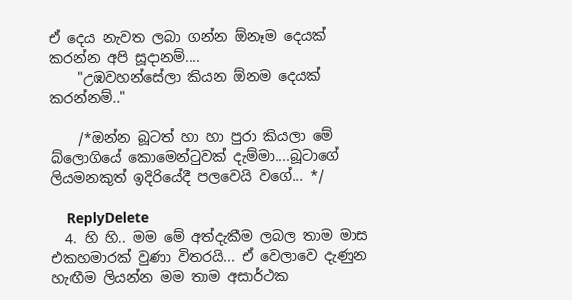ඒ දෙය නැවත ලබා ගන්න ඕනෑම දෙයක් කරන්න අපි සූදානම්....
    "උඹවහන්සේලා කියන ඕනම දෙයක් කරන්නම්.."

    /*ඔන්න බූටත් හා හා පුරා කියලා මේ බ්ලොගියේ කොමෙන්ටුවක් දැම්මා....බූටාගේ ලියමනකුත් ඉදිරියේදී පලවෙයි වගේ... */

    ReplyDelete
  4. හි හි.. මම මේ අත්දැකීම ලබල තාම මාස එකහමාරක් වුණා විතරයි... ඒ වෙලාවෙ දැණුන හැඟීම ලියන්න මම තාම අසාර්ථක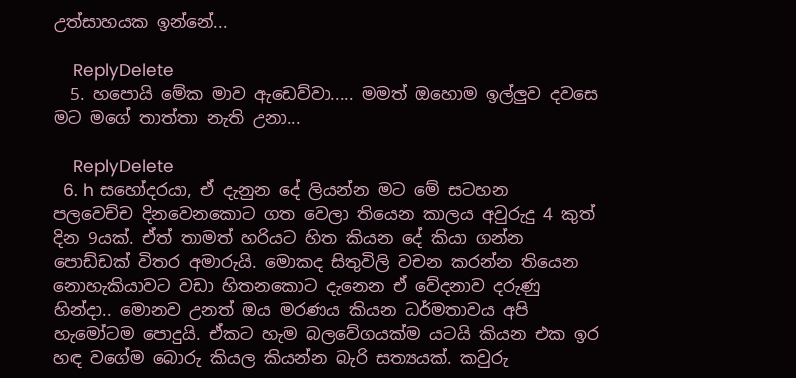උත්සාහයක ඉන්නේ...

    ReplyDelete
  5. හපොයි මේක මාව ඇඩෙව්වා..... මමත් ඔහොම ඉල්ලුව දවසෙ මට මගේ තාත්තා නැති උනා...

    ReplyDelete
  6. h සහෝදරයා, ඒ දැනුන දේ ලියන්න මට මේ සටහන පලවෙච්ච දිනවෙනකොට ගත වෙලා තියෙන කාලය අවුරුදු 4 කුත් දින 9යක්. ඒත් තාමත් හරියට හිත කියන දේ කියා ගන්න පොඩ්ඩක් විතර අමාරුයි. මොකද සිතුවිලි වචන කරන්න තියෙන නොහැකියාවට වඩා හිතනකොට දැනෙන ඒ වේදනාව දරුණු හින්දා.. මොනව උනත් ඔය මරණය කියන ධර්මතාවය අපි හැමෝටම පොදුයි. ඒකට හැම බලවේගයක්ම යටයි කියන එක ඉර හඳ වගේම බොරු කියල කියන්න බැරි සත්‍යයක්. කවුරු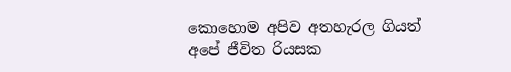කොහොම අපිව අතහැරල ගියත් අපේ ජීවිත රියසක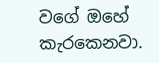වගේ ඔහේ කැරකෙනවා.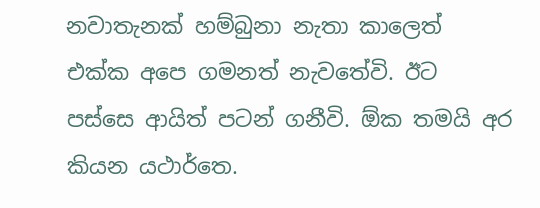නවාතැනක් හම්බුනා නැතා කාලෙත් එක්ක අපෙ ගමනත් නැවතේවි. ඊට පස්සෙ ආයිත් පටන් ගනීවි. ඕක තමයි අර කියන යථාර්තෙ.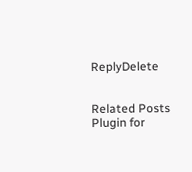ReplyDelete


Related Posts Plugin for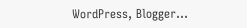WordPress, Blogger...